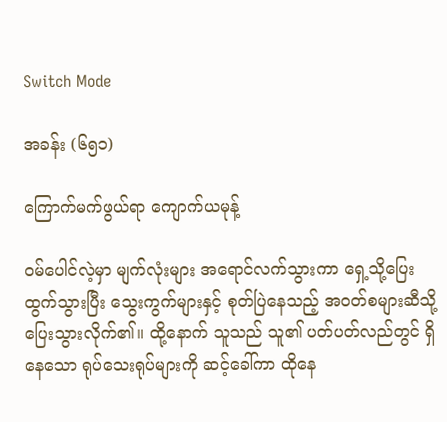Switch Mode

အခန်း (၆၅၁)

ကြောက်မက်ဖွယ်ရာ ကျောက်ယမုန့်

ဝမ်ပေါင်လဲ့မှာ မျက်လုံးများ အရောင်လက်သွားကာ ရှေ့သို့ပြေးထွက်သွားပြီး သွေးကွက်များနှင့် စုတ်ပြဲနေသည့် အဝတ်စများဆီသို့ ပြေးသွားလိုက်၏။ ထို့နောက် သူသည် သူ၏ ပတ်ပတ်လည်တွင် ရှိနေသော ရုပ်သေးရုပ်များကို ဆင့်ခေါ်ကာ ထိုနေ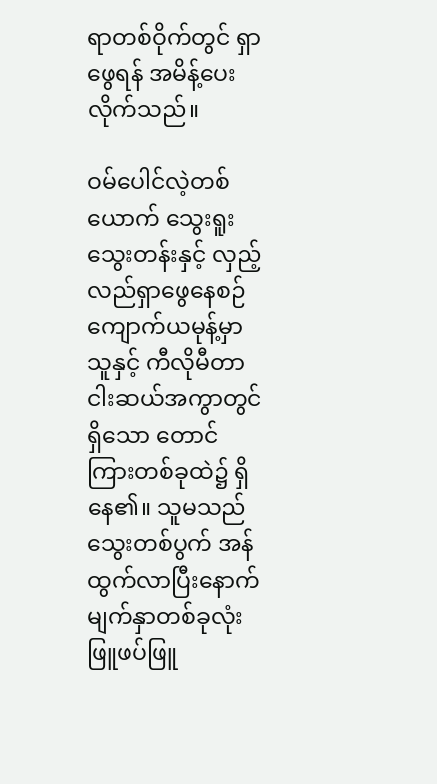ရာတစ်ဝိုက်တွင် ရှာဖွေရန် အမိန့်ပေးလိုက်သည်။

ဝမ်ပေါင်လဲ့တစ်ယောက် သွေးရူးသွေးတန်းနှင့် လှည့်လည်ရှာဖွေနေစဉ် ကျောက်ယမုန့်မှာ သူနှင့် ကီလိုမီတာ ငါးဆယ်အကွာတွင်ရှိသော တောင်ကြားတစ်ခုထဲ၌ ရှိနေ၏။ သူမသည် သွေးတစ်ပွက် အန်ထွက်လာပြီးနောက် မျက်နှာတစ်ခုလုံး ဖြူဖပ်ဖြူ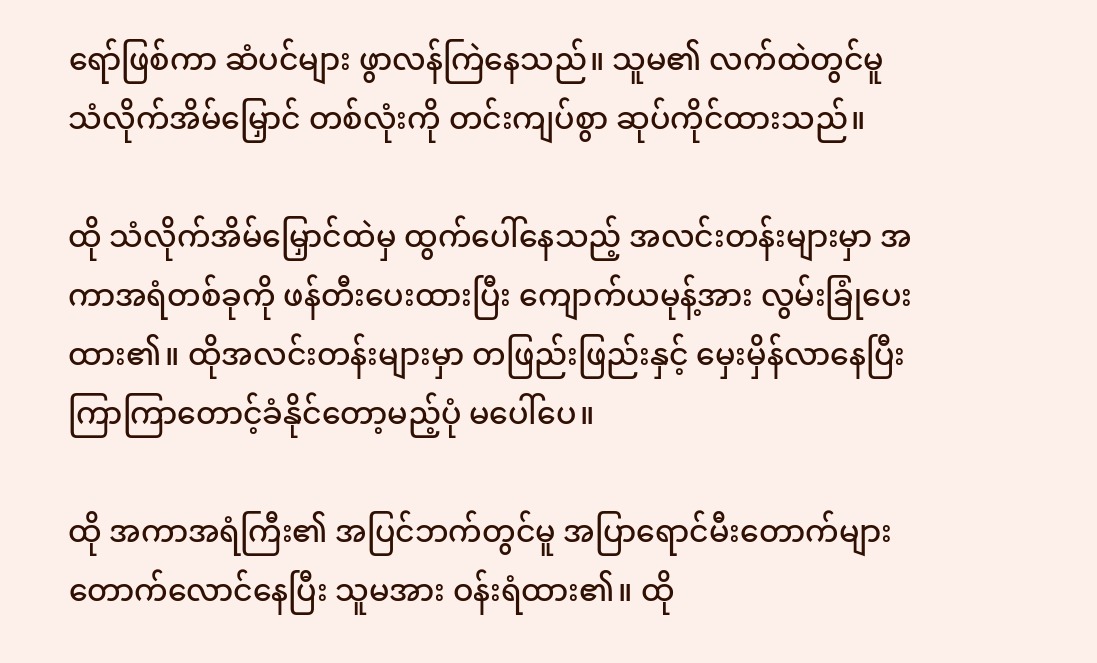ရော်ဖြစ်ကာ ဆံပင်များ ဖွာလန်ကြဲနေသည်။ သူမ၏ လက်ထဲတွင်မူ သံလိုက်အိမ်မြှောင် တစ်လုံးကို တင်းကျပ်စွာ ဆုပ်ကိုင်ထားသည်။

ထို သံလိုက်အိမ်မြှောင်ထဲမှ ထွက်ပေါ်နေသည့် အလင်းတန်းများမှာ အကာအရံတစ်ခုကို ဖန်တီးပေးထားပြီး ကျောက်ယမုန့်အား လွမ်းခြုံပေးထား၏။ ထိုအလင်းတန်းများမှာ တဖြည်းဖြည်းနှင့် မှေးမှိန်လာနေပြီး ကြာကြာတောင့်ခံနိုင်တော့မည့်ပုံ မပေါ်ပေ။

ထို အကာအရံကြီး၏ အပြင်ဘက်တွင်မူ အပြာရောင်မီးတောက်များ တောက်လောင်နေပြီး သူမအား ဝန်းရံထား၏။ ထို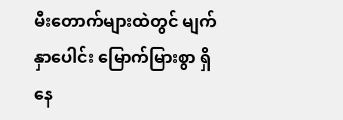မီးတောက်များထဲတွင် မျက်နှာပေါင်း မြောက်မြားစွာ ရှိနေ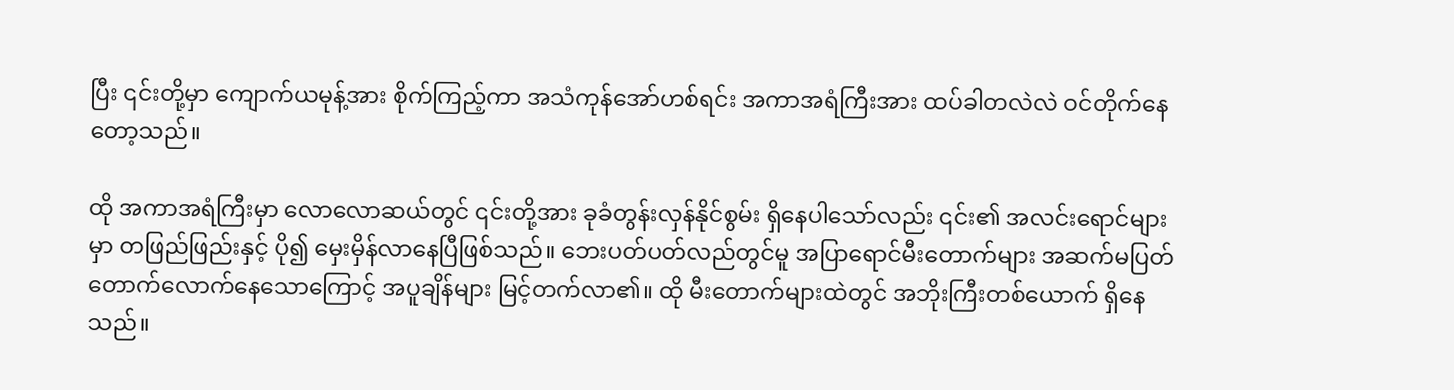ပြီး ၎င်းတို့မှာ ကျောက်ယမုန့်အား စိုက်ကြည့်ကာ အသံကုန်အော်ဟစ်ရင်း အကာအရံကြီးအား ထပ်ခါတလဲလဲ ဝင်တိုက်နေတော့သည်။

ထို အကာအရံကြီးမှာ လောလောဆယ်တွင် ၎င်းတို့အား ခုခံတွန်းလှန်နိုင်စွမ်း ရှိနေပါသော်လည်း ၎င်း၏ အလင်းရောင်များမှာ တဖြည်ဖြည်းနှင့် ပို၍ မှေးမှိန်လာနေပြီဖြစ်သည်။ ဘေးပတ်ပတ်လည်တွင်မူ အပြာရောင်မီးတောက်များ အဆက်မပြတ် တောက်လောက်နေသောကြောင့် အပူချိန်များ မြင့်တက်လာ၏။ ထို မီးတောက်များထဲတွင် အဘိုးကြီးတစ်ယောက် ရှိနေသည်။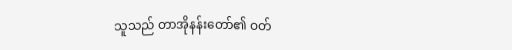သူသည် တာအိုနန်းတော်၏ ဝတ်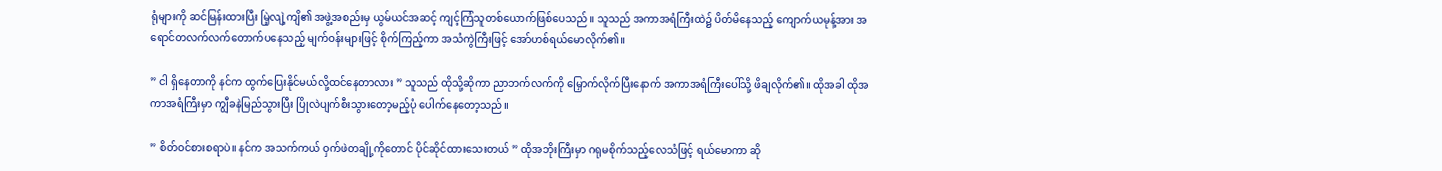ရုံများကို ဆင်မြန်းထားပြီး မြဲ့လျဲ့ကျိ၏ အဖွဲ့အစည်းမှ ယွမ်ယင်အဆင့် ကျင့်ကြံသူတစ်ယောက်ဖြစ်ပေသည်။ သူသည် အကာအရံကြီးထဲ၌ ပိတ်မိနေသည့် ကျောက်ယမုန့်အား အရောင်တလက်လက်တောက်ပနေသည့် မျက်ဝန်းများဖြင့် စိုက်ကြည့်ကာ အသံကွဲကြီးဖြင့် အော်ဟစ်ရယ်မောလိုက်၏။

” ငါ ရှိနေတာကို နင်က ထွက်ပြေးနိုင်မယ်လို့ထင်နေတာလား ” သူသည် ထိုသို့ဆိုကာ ညာဘက်လက်ကို မြှောက်လိုက်ပြီးနောက် အကာအရံကြီးပေါ်သို့ ဖိချလိုက်၏။ ထိုအခါ ထိုအကာအရံကြီးမှာ ကျွီခနဲမြည်သွားပြီး ပြိုလဲပျက်စီးသွားတော့မည့်ပုံ ပေါက်‌နေတော့သည်။

” စိတ်ဝင်စားစရာပဲ။ နင်က အသက်ကယ် ဝှက်ဖဲတချို့ကိုတောင် ပိုင်ဆိုင်ထားသေးတယ် ” ထိုအဘိုးကြီးမှာ ဂရုမစိုက်သည့်လေသံဖြင့် ရယ်မောကာ ဆို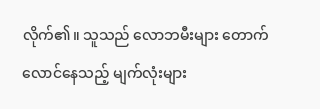လိုက်၏။ သူသည် လောဘမီးများ တောက်လောင်နေသည့် မျက်လုံးများ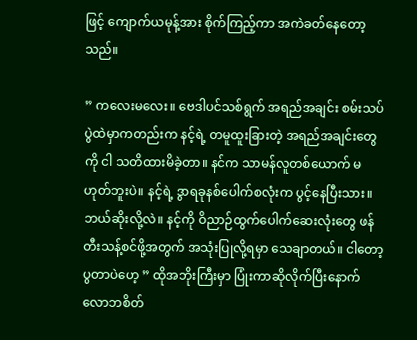ဖြင့် ကျောက်ယမုန့်အား စိုက်ကြည့်ကာ အကဲခတ်နေတော့သည်။

” ကလေးမလေး။ ဗေဒါပင်သစ်ရွက် အရည်အချင်း စမ်းသပ်ပွဲထဲမှာကတည်းက နင့်ရဲ့ တမူထူးခြားတဲ့ အရည်အချင်းတွေကို ငါ သတိထားမိခဲ့တာ။ နင်က သာမန်လူတစ်ယောက် မဟုတ်ဘူးပဲ။ နင့်ရဲ့ ဒွာရခုနစ်ပေါက်စလုံးက ပွင့်နေပြီးသား။ ဘယ်ဆိုးလို့လဲ။ နင့်ကို ဝိညာဉ်ထွက်ပေါက်ဆေးလုံးတွေ ဖန်တီးသန့်စင်ဖို့အတွက် အသုံးပြုလို့ရမှာ သေချာတယ်။ ငါတော့ ပွတာပဲဟေ့ ” ထိုအဘိုးကြီးမှာ ပြုံးကာဆိုလိုက်ပြီးနောက် လောဘစိတ်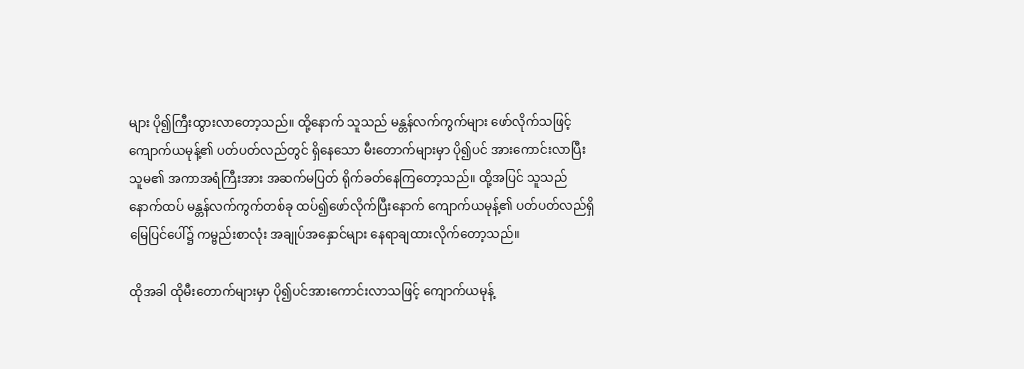များ ပို၍ကြီးထွားလာတော့သည်။ ထို့နောက် သူသည် မန္တန်လက်ကွက်များ ဖော်လိုက်သဖြင့် ကျောက်ယမုန့်၏ ပတ်ပတ်လည်တွင် ရှိနေသော မီးတောက်များမှာ ပို၍ပင် အားကောင်းလာပြီး သူမ၏ အကာအရံကြီးအား အဆက်မပြတ် ရိုက်ခတ်နေကြတော့သည်။ ထို့အပြင် သူသည် နောက်ထပ် မန္တန်လက်ကွက်တစ်ခု ထပ်၍ဖော်လိုက်ပြီးနောက် ကျောက်ယမုန့်၏ ပတ်ပတ်လည်ရှိ မြေပြင်ပေါ်၌ ကမ္ဗည်းစာလုံး အချုပ်အနှောင်များ နေရာချထားလိုက်တော့သည်။

ထိုအခါ ထိုမီးတောက်များမှာ ပို၍ပင်အားကောင်းလာသဖြင့် ကျောက်ယမုန့်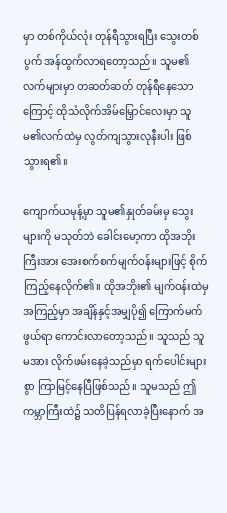မှာ တစ်ကိုယ်လုံး တုန်ရီသွားရပြီး သွေးတစ်ပွက် အန်ထွက်လာရတော့သည်။ သူမ၏ လက်များမှာ တဆတ်ဆတ် တုန်ရီနေသောကြောင့် ထိုသံလိုက်အိမ်မြှောင်လေးမှာ သူမ၏လက်ထဲမှ လွတ်ကျသွားလုနီးပါး ဖြစ်သွားရ၏။

ကျောက်ယမုန့်မှာ သူမ၏နှုတ်ခမ်းမှ သွေးများကို မသုတ်ဘဲ ခေါင်းမော့ကာ ထိုအဘိုးကြီးအား အေးစက်စက်မျက်ဝန်းများဖြင့် စိုက်ကြည့်နေလိုက်၏။ ထိုအဘိုး၏ မျက်ဝန်းထဲမှ အကြည့်မှာ အချိန်နှင့်အမျှပို၍ ကြောက်မက်ဖွယ်ရာ ကောင်းလာတော့သည်။ သူသည် သူမအား လိုက်ဖမ်းနေခဲ့သည်မှာ ရက်ပေါင်းများစွာ ကြာမြင့်နေပြီဖြစ်သည်။ သူမသည် ဤကမ္ဘာကြီးထဲ၌ သတိပြန်ရလာခဲ့ပြီးနောက် အ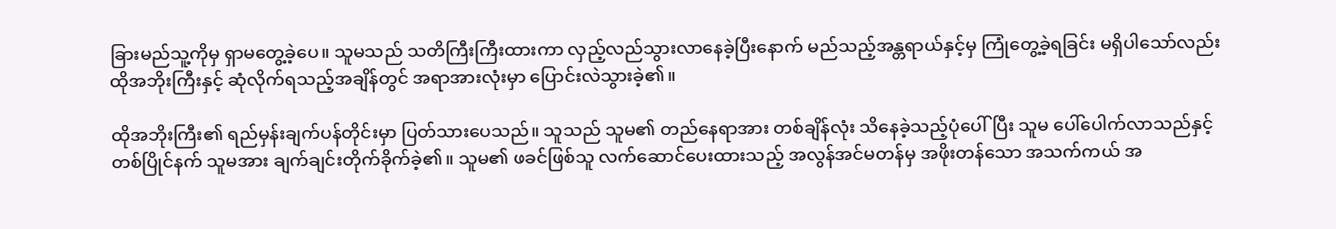ခြားမည်သူ့ကိုမှ ရှာမတွေ့ခဲ့ပေ။ သူမသည် သတိကြီးကြီးထားကာ လှည့်လည်သွားလာနေခဲ့ပြီးနောက် မည်သည့်အန္တရာယ်နှင့်မှ ကြုံတွေ့ခဲ့ရခြင်း မရှိပါသော်လည်း ထိုအဘိုးကြီးနှင့် ဆုံလိုက်ရသည့်အချိန်တွင် အရာအားလုံးမှာ ပြောင်းလဲသွားခဲ့၏။

ထိုအဘိုးကြီး၏ ရည်မှန်းချက်ပန်တိုင်းမှာ ပြတ်သားပေသည်။ သူသည် သူမ၏ တည်နေရာအား တစ်ချိန်လုံး သိနေခဲ့သည့်ပုံပေါ်ပြီး သူမ ပေါ်ပေါက်လာသည်နှင့် တစ်ပြိုင်နက် သူမအား ချက်ချင်းတိုက်ခိုက်ခဲ့၏။ သူမ၏ ဖခင်ဖြစ်သူ လက်ဆောင်ပေးထားသည့် အလွန်အင်မတန်မှ အဖိုးတန်သော အသက်ကယ် အ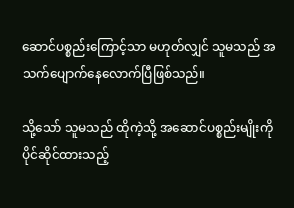ဆောင်ပစ္စည်းကြောင့်သာ မဟုတ်လျှင် သူမသည် အသက်ပျောက်နေလောက်ပြီဖြစ်သည်။

သို့သော် သူမသည် ထိုကဲ့သို့ အဆောင်ပစ္စည်းမျိုးကို ပိုင်ဆိုင်ထားသည့်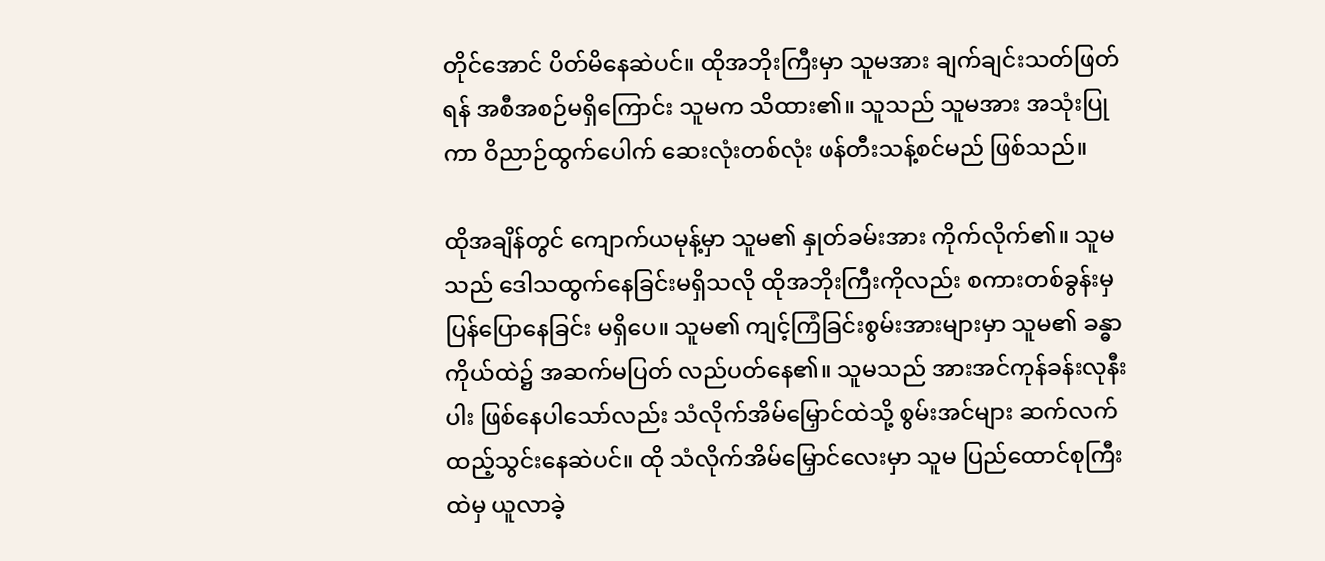တိုင်အောင် ပိတ်မိနေဆဲပင်။ ထိုအဘိုးကြီးမှာ သူမအား ချက်ချင်းသတ်ဖြတ်ရန် အစီအစဉ်မရှိကြောင်း သူမက သိထား၏။ သူသည် သူမအား အသုံးပြုကာ ဝိညာဉ်ထွက်ပေါက် ဆေးလုံးတစ်လုံး ဖန်တီးသန့်စင်မည် ဖြစ်သည်။

ထိုအချိန်တွင် ကျောက်ယမုန့်မှာ သူမ၏ နှုတ်ခမ်းအား ကိုက်လိုက်၏။ သူမသည် ဒေါသထွက်နေခြင်းမရှိသလို ထိုအဘိုးကြီးကိုလည်း စကားတစ်ခွန်းမှ ပြန်ပြောနေခြင်း မရှိပေ။ သူမ၏ ကျင့်ကြံခြင်းစွမ်းအားများမှာ သူမ၏ ခန္ဓာကိုယ်ထဲ၌ အဆက်မပြတ် လည်ပတ်နေ၏။ သူမသည် အားအင်ကုန်ခန်းလုနီးပါး ဖြစ်နေပါသော်လည်း သံလိုက်အိမ်မြှောင်ထဲသို့ စွမ်းအင်များ ဆက်လက်ထည့်သွင်းနေဆဲပင်။ ထို သံလိုက်အိမ်မြှောင်လေးမှာ သူမ ပြည်ထောင်စုကြီးထဲမှ ယူလာခဲ့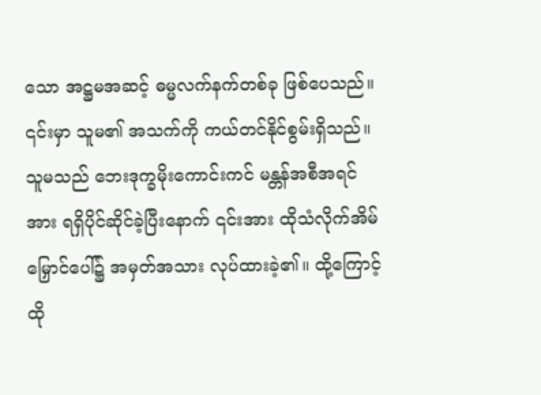သော အဋ္ဌမအဆင့် ဓမ္မလက်နက်တစ်ခု ဖြစ်ပေသည်။ ၎င်းမှာ သူမ၏ အသက်ကို ကယ်တင်နိုင်စွမ်းရှိသည်။ သူမသည် ဘေးဒုက္ခ‌မိုးကောင်းကင် မန္တန်အစီအရင်အား ရရှိပိုင်ဆိုင်ခဲ့ပြီးနောက် ၎င်းအား ထိုသံလိုက်အိမ်မြှောင်ပေါ်၌ အမှတ်အသား လုပ်ထားခဲ့၏။ ထို့ကြောင့် ထို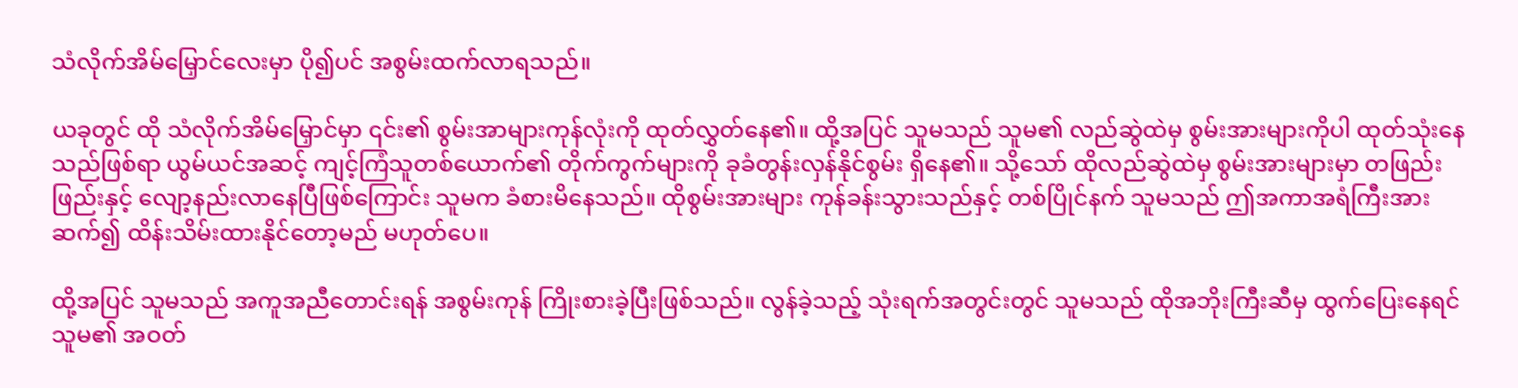သံလိုက်အိမ်မြှောင်လေးမှာ ပို၍ပင် အစွမ်းထက်လာရသည်။

ယခုတွင် ထို သံလိုက်အိမ်မြှောင်မှာ ၎င်း၏ စွမ်းအာများကုန်လုံးကို ထုတ်လွှတ်နေ၏။ ထို့အပြင် သူမသည် သူမ၏ လည်ဆွဲထဲမှ စွမ်းအားများကိုပါ ထုတ်သုံးနေသည်ဖြစ်ရာ ယွမ်ယင်အဆင့် ကျင့်ကြံသူတစ်ယောက်၏ တိုက်ကွက်များကို ခုခံတွန်းလှန်နိုင်စွမ်း ရှိနေ၏။ သို့သော် ထိုလည်ဆွဲထဲမှ စွမ်းအားများမှာ တဖြည်းဖြည်းနှင့် လျော့နည်းလာနေပြီဖြစ်ကြောင်း သူမက ခံစားမိနေသည်။ ထိုစွမ်းအားများ ကုန်ခန်းသွားသည်နှင့် တစ်ပြိုင်နက် သူမသည် ဤအကာအရံကြီးအား ဆက်၍ ထိန်းသိမ်းထားနိုင်တော့မည် မဟုတ်ပေ။

ထို့အပြင် သူမသည် အကူအညီတောင်းရန် အစွမ်းကုန် ကြိုးစားခဲ့ပြီးဖြစ်သည်။ လွန်ခဲ့သည့် သုံးရက်အတွင်းတွင် သူမသည် ထိုအဘိုးကြီးဆီမှ ထွက်ပြေးနေရင် သူမ၏ အဝတ်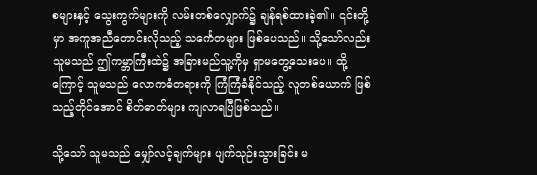စများနှင့် သွေးကွက်များကို ‌လမ်းတစ်လျှောက်၌ ချန်ရစ်ထားခဲ့၏။ ၎င်းတို့မှာ အကူအညီတောင်းလိုသည့် သင်္ကေတများ ဖြစ်ပေသည်။ သို့သော်လည်း သူမသည် ဤကမ္ဘာကြီးထဲ၌ အခြားမည်သူ့ကိုမှ ရှာမတွေ့သေးပေ။ ထို့ကြောင့် သူမသည် လောကဓံတရားကို ကြံကြံခံနိုင်သည့် လူတစ်ယောက် ဖြစ်သည့်တိုင်အောင် စိတ်ဓာတ်များ ကျလာရပြီဖြစ်သည်။

သို့သော် သူမသည် မျှော်လင့်ချက်များ ပျက်သုဉ်းသွားခြင်း မ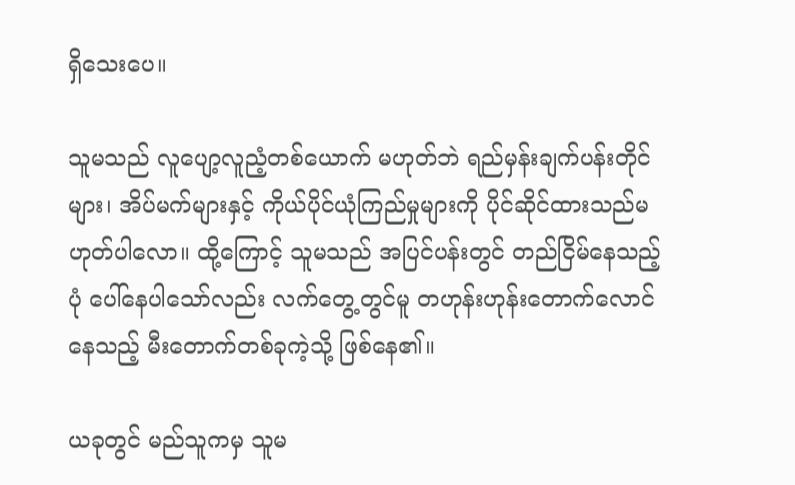ရှိသေးပေ။

သူမသည် လူပျော့လူညံ့တစ်ယောက် မဟုတ်ဘဲ ရည်မှန်းချက်ပန်းတိုင်များ၊ အိပ်မက်များနှင့် ကိုယ်ပိုင်ယုံကြည်မှုများကို ပိုင်ဆိုင်ထားသည်မဟုတ်ပါလော။ ထို့ကြောင့် သူမသည် အပြင်ပန်းတွင် တည်ငြိမ်နေသည့်ပုံ ပေါ်နေပါသော်လည်း လက်တွေ့တွင်မူ တဟုန်းဟုန်းတောက်လောင်နေသည့် မီးတောက်တစ်ခုကဲ့သို့ ဖြစ်နေ၏။

ယခုတွင် မည်သူကမှ သူမ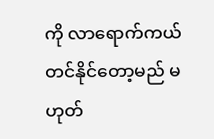ကို လာရောက်ကယ်တင်နိုင်တော့မည် မဟုတ်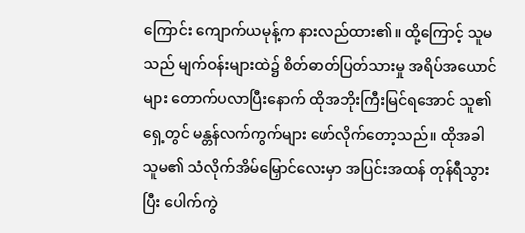ကြောင်း ကျောက်ယမုန့်က နားလည်ထား၏။ ထို့ကြောင့် သူမသည် မျက်ဝန်းများထဲ၌ စိတ်ဓာတ်ပြတ်သားမှု အရိပ်အယောင်များ တောက်ပလာပြီးနောက် ထိုအဘိုးကြီးမြင်ရအောင် သူ၏ရှေ့တွင် မန္တန်လက်ကွက်များ ဖော်လိုက်တော့သည်။ ထိုအခါ သူမ၏ သံလိုက်အိမ်မြှောင်လေးမှာ အပြင်းအထန် တုန်ရီသွားပြီး ပေါက်ကွဲ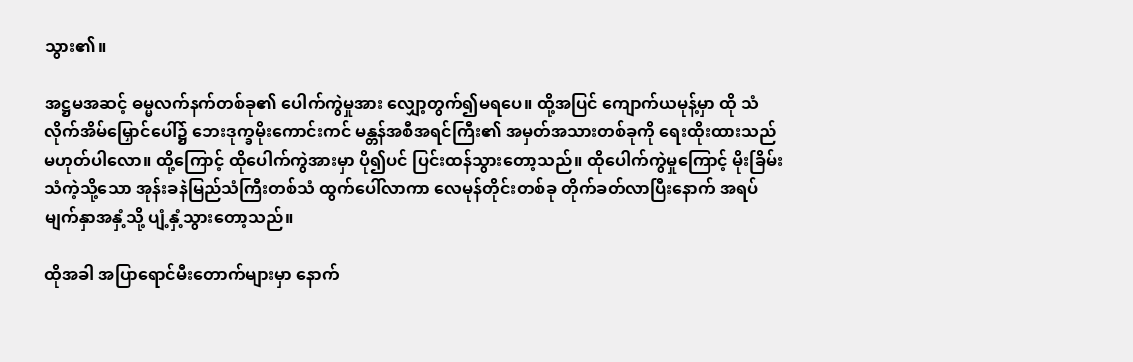သွား၏။

အဋ္ဌမအဆင့် ဓမ္မလက်နက်တစ်ခု၏ ပေါက်ကွဲမှုအား လျှော့တွက်၍မရပေ။ ထို့အပြင် ကျောက်ယမုန့်မှာ ထို သံလိုက်အိမ်မြှောင်ပေါ်၌ ဘေးဒုက္ခမိုးကောင်းကင် မန္တန်အစီအရင်ကြီး၏ အမှတ်အသားတစ်ခုကို ရေးထိုးထားသည် မဟုတ်ပါလော။ ထို့ကြောင့် ထိုပေါက်ကွဲအားမှာ ပို၍ပင် ပြင်းထန်သွားတော့သည်။ ထိုပေါက်ကွဲမှုကြောင့် မိုးခြိမ်းသံကဲ့သို့သော အုန်းခနဲမြည်သံကြီးတစ်သံ ထွက်ပေါ်လာကာ လေမုန်တိုင်းတစ်ခု တိုက်ခတ်လာပြီးနောက် အရပ်မျက်နှာအနှံ့သို့ ပျံ့နှံ့သွားတော့သည်။

ထိုအခါ အပြာရောင်မီးတောက်များမှာ နောက်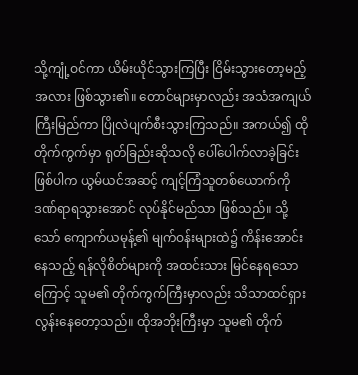သို့ကျုံ့ဝင်ကာ ယိမ်းယိုင်သွားကြပြီး ငြိမ်းသွားတော့မည့်အလား ဖြစ်သွား၏။ တောင်များမှာလည်း အသံအကျယ်ကြီးမြည်ကာ ပြိုလဲပျက်စီးသွားကြသည်။ အကယ်၍ ထိုတိုက်ကွက်မှာ ရုတ်ခြည်းဆိုသလို ပေါ်ပေါက်လာခဲ့ခြင်း ဖြစ်ပါက ယွမ်ယင်အဆင့် ကျင့်ကြံသူတစ်ယောက်ကို ဒဏ်ရာရသွားအောင် လုပ်နိုင်မည်သာ ဖြစ်သည်။ သို့သော် ကျောက်ယမုန့်၏ မျက်ဝန်းများထဲ၌ ကိန်းအောင်းနေသည့် ရန်လိုစိတ်များကို အထင်းသား မြင်နေရသောကြောင့် သူမ၏ တိုက်ကွက်ကြီးမှာလည်း သိသာထင်ရှားလွန်းနေတော့သည်။ ထိုအဘိုးကြီးမှာ သူမ၏ တိုက်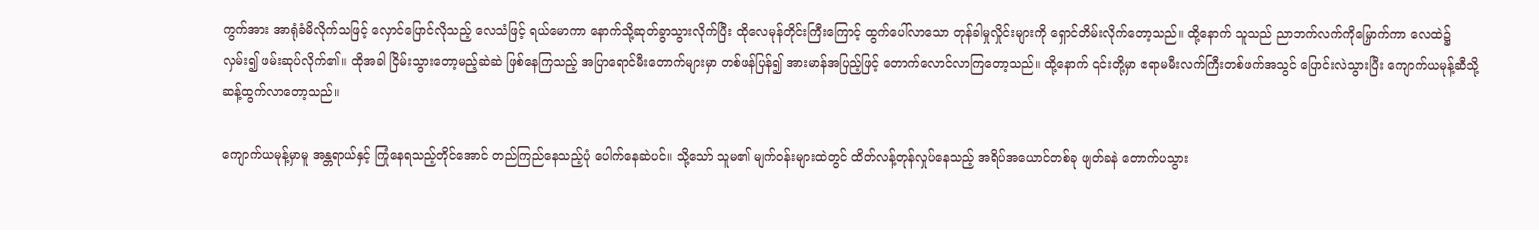ကွက်အား အာရုံခံမိလိုက်သဖြင့် လှောင်ပြောင်လိုသည့် လေသံဖြင့် ရယ်မောကာ နောက်သို့ဆုတ်ခွာသွားလိုက်ပြီး ထိုလေမုန်တိုင်းကြီးကြောင့် ထွက်ပေါ်လာသော တုန်ခါမှုလှိုင်းများကို ရှောင်တိမ်းလိုက်တော့သည်။ ထို့နောက် သူသည် ညာဘက်လက်ကိုမြှောက်ကာ လေထဲ၌ လှမ်း၍ ဖမ်းဆုပ်လိုက်၏။ ထိုအခါ ငြိမ်းသွားတော့မည့်ဆဲဆဲ ဖြစ်နေကြသည့် အပြာရောင်မီးတောက်များမှာ တစ်ဖန်ပြန်၍ အားမာန်အပြည့်ဖြင့် တောက်လောင်လာကြတော့သည်။ ထို့နောက် ၎င်းတို့မှာ ဧရာမမီးလက်ကြီးတစ်ဖက်အသွင် ပြောင်းလဲသွားပြီး ကျောက်ယမုန့်ဆီသို့ ဆန့်ထွက်လာတော့သည်။

ကျောက်ယမုန့်မှာမူ အန္တရာယ်နှင့် ကြုံနေရသည့်တိုင်အောင် တည်ကြည်နေသည့်ပုံ ပေါက်နေဆဲပင်။ သို့သော် သူမ၏ မျက်ဝန်းများထဲတွင် ထိတ်လန့်တုန်လှုပ်နေသည့် အရိပ်အယောင်တစ်ခု ဖျတ်ခနဲ တောက်ပသွား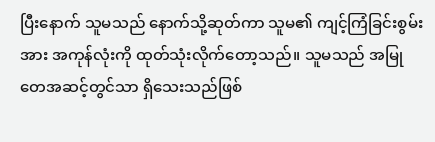ပြီးနောက် သူမသည် နောက်သို့ဆုတ်ကာ သူမ၏ ကျင့်ကြံခြင်းစွမ်းအား အကုန်လုံးကို ထုတ်သုံးလိုက်တော့သည်။ သူမသည် အမြုတေအဆင့်တွင်သာ ရှိသေးသည်ဖြစ်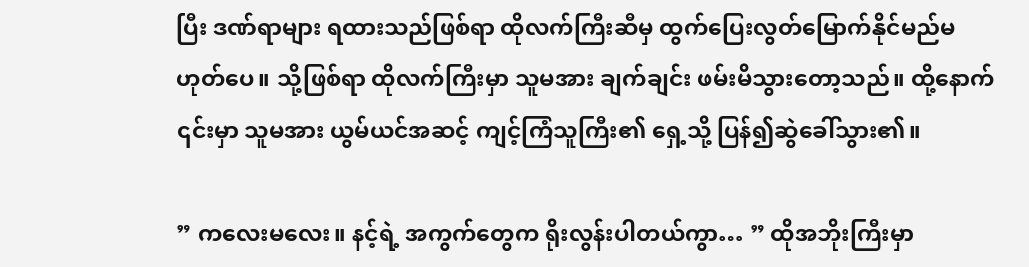ပြီး ဒဏ်ရာများ ရထားသည်ဖြစ်ရာ ထိုလက်ကြီးဆီမှ ထွက်ပြေးလွတ်မြောက်နိုင်မည်မဟုတ်ပေ။ သို့ဖြစ်ရာ ထိုလက်ကြီးမှာ သူမအား ချက်ချင်း ဖမ်းမိသွားတော့သည်။ ထို့နောက် ၎င်းမှာ သူမအား ယွမ်ယင်အဆင့် ကျင့်ကြံသူကြီး၏ ရှေ့သို့ ပြန်၍ဆွဲခေါ်သွား၏။

” ကလေးမလေး။ နင့်ရဲ့ အကွက်တွေက ရိုးလွန်းပါတယ်ကွာ… ” ထိုအဘိုးကြီးမှာ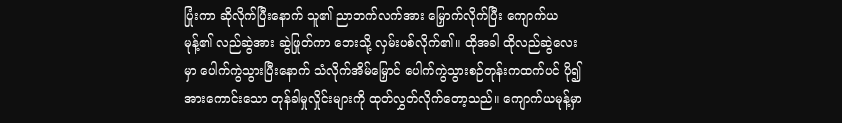ပြုံးကာ ဆိုလိုက်ပြီးနောက် သူ၏ ညာဘက်လက်အား မြှောက်လိုက်ပြီး ကျောက်ယမုန့်၏ လည်ဆွဲအား ဆွဲဖြုတ်ကာ ဘေးသို့ လှမ်းပစ်လိုက်၏။ ထိုအခါ ထိုလည်ဆွဲလေးမှာ ပေါက်ကွဲသွားပြီးနောက် သံလိုက်အိမ်မြှောင် ပေါက်ကွဲသွားစဉ်တုန်းကထက်ပင် ပို၍အားကောင်းသော တုန်ခါမှုလှိုင်းများကို ထုတ်လွှတ်လိုက်တော့သည်။ ကျောက်ယမုန့်မှာ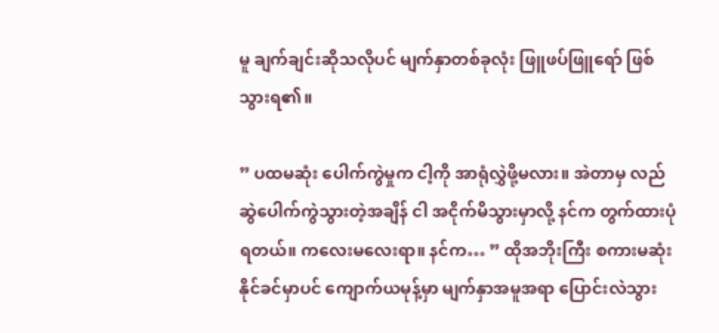မူ ချက်ချင်းဆိုသလိုပင် မျက်နှာတစ်ခုလုံး ဖြူဖပ်ဖြူရော် ဖြစ်သွားရ၏။

” ပထမဆုံး ပေါက်ကွဲမှုက ငါ့ကို အာရုံလွှဲဖို့မလား။ အဲတာမှ လည်ဆွဲပေါက်ကွဲသွားတဲ့အချိန် ငါ အငိုက်မိသွားမှာလို့ နင်က တွက်ထားပုံရတယ်။ ကလေးမလေးရာ။ နင်က… ” ထိုအဘိုးကြီး စကားမဆုံးနိုင်ခင်မှာပင် ကျောက်ယမုန့်မှာ မျက်နှာအမူအရာ ပြောင်းလဲသွား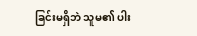ခြင်းမရှိဘဲ သူမ၏ ပါး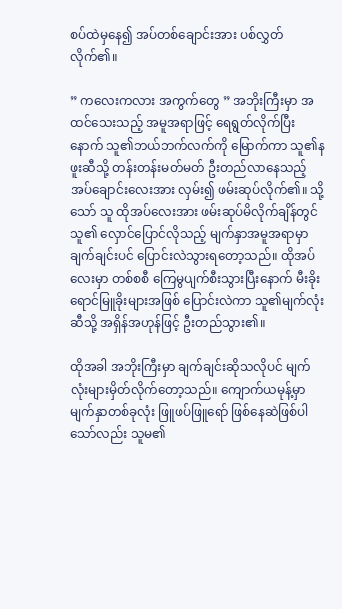စပ်ထဲမှနေ၍ အပ်တစ်ချောင်းအား ပစ်လွှတ်လိုက်၏။

” ကလေးကလား အကွက်တွေ ” အဘိုးကြီးမှာ အထင်သေးသည့် အမူအရာဖြင့် ရေရွတ်လိုက်ပြီးနောက် သူ၏ဘယ်ဘက်လက်ကို မြောက်ကာ သူ၏နဖူးဆီသို့ တန်းတန်းမတ်မတ် ဦးတည်လာနေသည့် အပ်ချောင်းလေးအား လှမ်း၍ ဖမ်းဆုပ်လိုက်၏။ သို့သော် သူ ထိုအပ်လေးအား ဖမ်းဆုပ်မိလိုက်ချိန်တွင် သူ၏ လှောင်ပြောင်လိုသည့် မျက်နှာအမူအရာမှာ ချက်ချင်းပင် ပြောင်းလဲသွားရတော့သည်။ ထိုအပ်လေးမှာ တစ်စစီ ကြေမွပျက်စီးသွားပြီးနောက် မီးခိုးရောင်မြူခိုးများအဖြစ် ပြောင်းလဲကာ သူ၏မျက်လုံးဆီသို့ အရှိန်အဟုန်ဖြင့် ဦးတည်သွား၏။

ထိုအခါ အဘိုးကြီးမှာ ချက်ချင်းဆိုသလိုပင် မျက်လုံးများမှိတ်လိုက်တော့သည်။ ကျောက်ယမုန့်မှာ မျက်နှာတစ်ခုလုံး ဖြူဖပ်ဖြူရော် ဖြစ်နေဆဲဖြစ်ပါသော်လည်း သူမ၏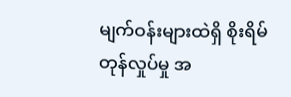မျက်ဝန်းများထဲရှိ စိုးရိမ်တုန်လှုပ်မှု အ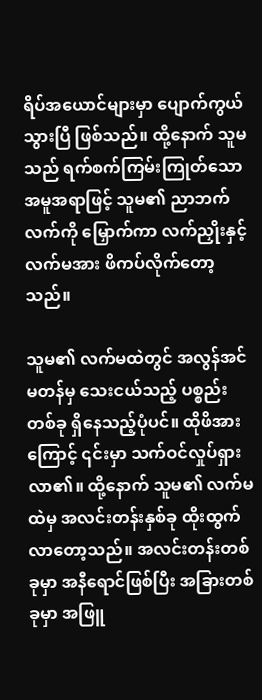ရိပ်အယောင်များမှာ ပျောက်ကွယ်သွားပြီ ဖြစ်သည်။ ထို့နောက် သူမသည် ရက်စက်ကြမ်းကြုတ်သော အမူအရာဖြင့် သူမ၏ ညာဘက်လက်ကို မြှောက်ကာ လက်ညှိုးနှင့်လက်မအား ဖိကပ်လိုက်တော့သည်။

သူမ၏ လက်မထဲတွင် အလွန်အင်မတန်မှ သေးငယ်သည့် ပစ္စည်းတစ်ခု ရှိနေသည့်ပုံပင်။ ထိုဖိအားကြောင့် ၎င်းမှာ သက်ဝင်လှုပ်ရှားလာ၏။ ထို့နောက် သူမ၏ လက်မထဲမှ အလင်းတန်းနှစ်ခု ထိုးထွက်လာတော့သည်။ အလင်းတန်းတစ်ခုမှာ အနီရောင်ဖြစ်ပြီး အခြားတစ်ခုမှာ အဖြူ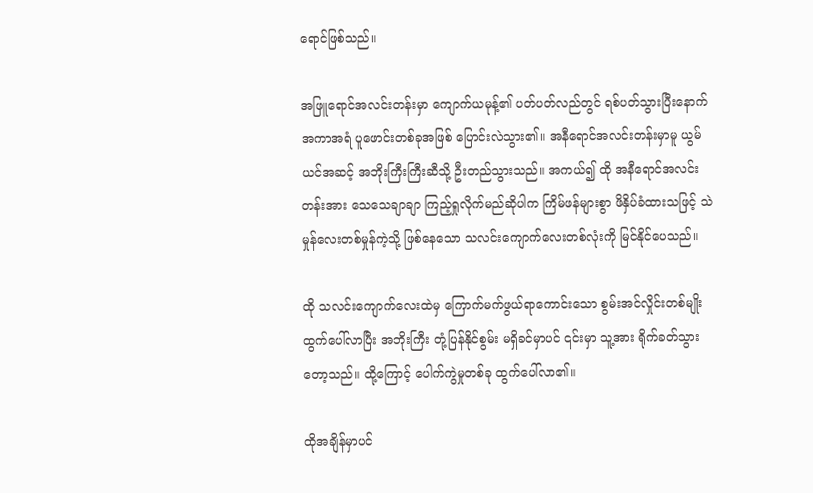ရောင်ဖြစ်သည်။

အဖြူရောင်အလင်းတန်းမှာ ကျောက်ယမုန့်၏ ပတ်ပတ်လည်တွင် ရစ်ပတ်သွားပြီးနောက် အကာအရံ ပူဖောင်းတစ်ခုအဖြစ် ပြောင်းလဲသွား၏။ အနီရောင်အလင်းတန်းမှာမူ ယွမ်ယင်အဆင့် အဘိုးကြီးကြီးဆီသို့ ဦးတည်သွားသည်။ အကယ်၍ ထို အနီရောင်အလင်းတန်းအား သေသေချာချာ ကြည့်ရှုလိုက်မည်ဆိုပါက ကြိမ်ဖန်များစွာ ဖိနှိပ်ခံထားသဖြင့် သဲမှုန်လေးတစ်မှုန်ကဲ့သို့ ဖြစ်နေသော သလင်းကျောက်လေးတစ်လုံးကို မြင်နိုင်ပေသည်။

ထို သလင်းကျောက်လေးထဲမှ ကြောက်မက်ဖွယ်ရာကောင်းသော စွမ်းအင်လှိုင်းတစ်မျိုး ထွက်ပေါ်လာပြီး အဘိုးကြီး တုံ့ပြန်နိုင်စွမ်း မရှိခင်မှာပင် ၎င်းမှာ သူ့အား ရိုက်ခတ်သွားတော့သည်။ ထို့ကြောင့် ပေါက်ကွဲမှုတစ်ခု ‌ထွက်ပေါ်လာ၏။

ထိုအချိန်မှာပင်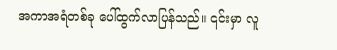အကာအရံတစ်ခု ပေါ်ထွက်လာပြန်သည်။ ၎င်းမှာ လူ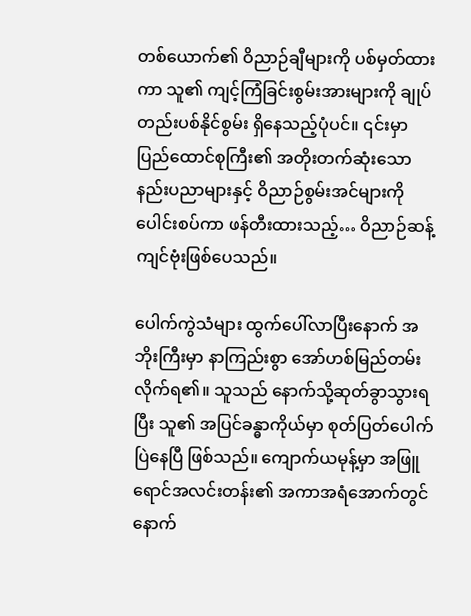တစ်ယောက်၏ ဝိညာဉ်ချီများကို ပစ်မှတ်ထားကာ သူ၏ ကျင့်ကြံခြင်းစွမ်းအားများကို ချုပ်တည်းပစ်နိုင်စွမ်း ရှိနေသည့်ပုံပင်။ ၎င်းမှာ ပြည်ထောင်စုကြီး၏ အတိုးတက်ဆုံးသော နည်းပညာများနှင့် ဝိညာဉ်စွမ်းအင်များကို ပေါင်းစပ်ကာ ဖန်တီးထားသည့်… ဝိညာဉ်ဆန့်ကျင်‌ဗုံးဖြစ်ပေသည်။

ပေါက်ကွဲသံများ ထွက်ပေါ်လာပြီးနောက် အဘိုးကြီးမှာ နာကြည်းစွာ အော်ဟစ်မြည်တမ်းလိုက်ရ၏။ သူသည် နောက်သို့ဆုတ်ခွာသွားရပြီး သူ၏ အပြင်ခန္ဓာကိုယ်မှာ စုတ်ပြတ်ပေါက်ပြဲနေပြီ ဖြစ်သည်။ ကျောက်ယမုန့်မှာ အဖြူရောင်အလင်းတန်း၏ အကာအရံအောက်တွင် နောက်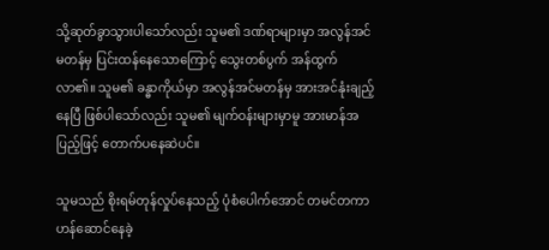သို့ဆုတ်ခွာသွားပါသော်လည်း သူမ၏ ဒဏ်ရာများမှာ အလွန်အင်မတန်မှ ပြင်းထန်နေသောကြောင့် သွေးတစ်ပွက် အန်ထွက်လာ၏။ သူမ၏ ခန္ဓာကိုယ်မှာ အလွန်အင်မတန်မှ အားအင်နုံးချည့်နေပြီ ဖြစ်ပါသော်လည်း သူမ၏ မျက်ဝန်းများမှာမူ အားမာန်အပြည့်ဖြင့် တောက်ပနေဆဲပင်။

သူမသည် စိုးရမ်တုန်လှုပ်နေသည့် ပုံစံပေါက်အောင် တမင်တကာ ဟန်ဆောင်နေခဲ့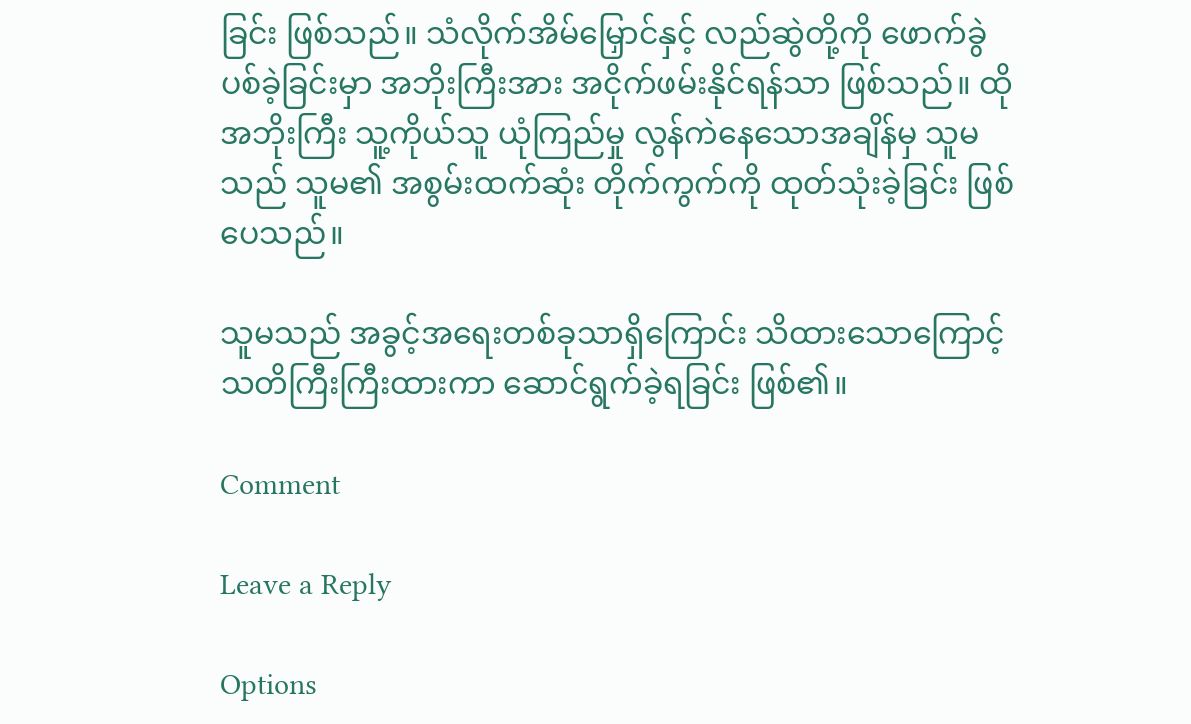ခြင်း ဖြစ်သည်။ သံလိုက်အိမ်မြှောင်နှင့် လည်ဆွဲတို့ကို ဖောက်ခွဲပစ်ခဲ့ခြင်းမှာ အဘိုးကြီးအား အငိုက်ဖမ်းနိုင်ရန်သာ ဖြစ်သည်။ ထိုအဘိုးကြီး သူ့ကိုယ်သူ ယုံကြည်မှု လွန်ကဲနေသောအချိန်မှ သူမသည် သူမ၏ အစွမ်းထက်ဆုံး တိုက်ကွက်ကို ထုတ်သုံးခဲ့ခြင်း ဖြစ်ပေသည်။

သူမသည် အခွင့်အရေးတစ်ခုသာရှိကြောင်း သိထားသောကြောင့် သတိကြီးကြီးထားကာ ‌ဆောင်ရွက်ခဲ့ရခြင်း ဖြစ်၏။

Comment

Leave a Reply

Options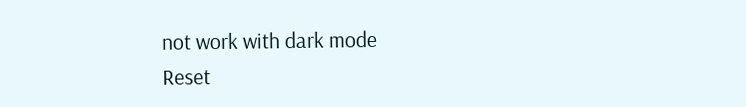not work with dark mode
Reset